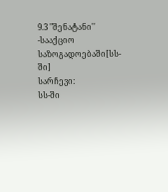9.3 "შენატანი'' -სააქციო საზოგადოებაში[სს-ში]
სარჩევი:
სს-ში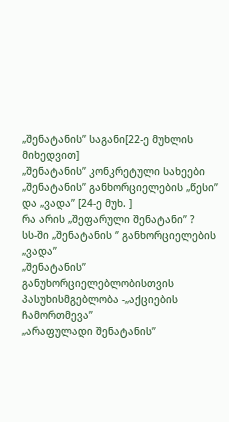„შენატანის’’ საგანი[22-ე მუხლის მიხედვით]
„შენატანის’’ კონკრეტული სახეები
„შენატანის’’ განხორციელების „წესი’’ და „ვადა’’ [24-ე მუხ. ]
რა არის „შეფარული შენატანი’’ ?
სს-ში „შენატანის ‘’ განხორციელების „ვადა’’
„შენატანის’’ განუხორციელებლობისთვის პასუხისმგებლობა -„აქციების ჩამორთმევა’’
„არაფულადი შენატანის’’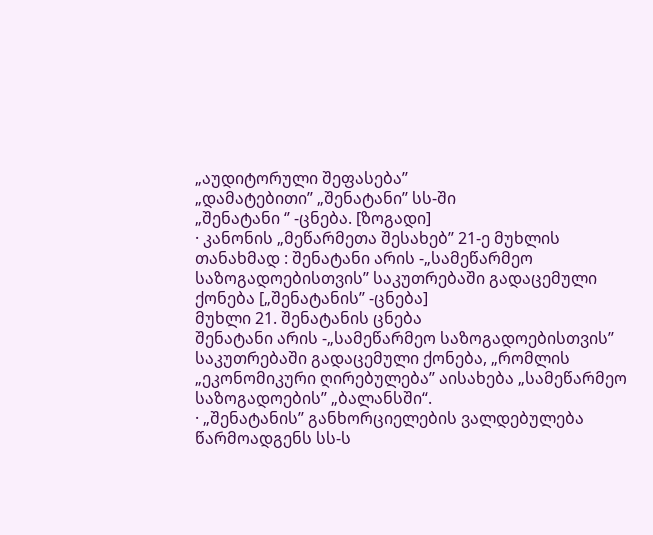„აუდიტორული შეფასება’’
„დამატებითი’’ „შენატანი’’ სს-ში
„შენატანი ‘’ -ცნება. [ზოგადი]
· კანონის „მეწარმეთა შესახებ’’ 21-ე მუხლის თანახმად : შენატანი არის -„სამეწარმეო საზოგადოებისთვის’’ საკუთრებაში გადაცემული ქონება [„შენატანის’’ -ცნება]
მუხლი 21. შენატანის ცნება
შენატანი არის -„სამეწარმეო საზოგადოებისთვის’’ საკუთრებაში გადაცემული ქონება, „რომლის „ეკონომიკური ღირებულება’’ აისახება „სამეწარმეო საზოგადოების’’ „ბალანსში“.
· „შენატანის’’ განხორციელების ვალდებულება წარმოადგენს სს-ს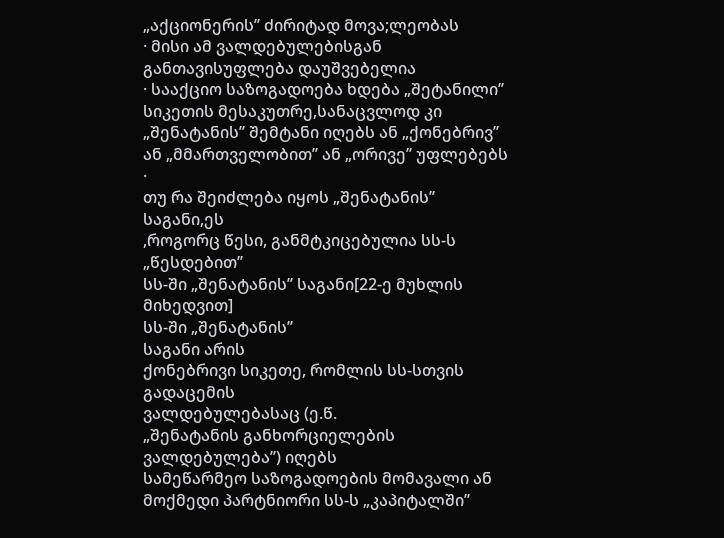„აქციონერის’’ ძირიტად მოვა;ლეობას
· მისი ამ ვალდებულებისგან განთავისუფლება დაუშვებელია
· სააქციო საზოგადოება ხდება „შეტანილი’’ სიკეთის მესაკუთრე,სანაცვლოდ კი „შენატანის’’ შემტანი იღებს ან „ქონებრივ’’ ან „მმართველობით’’ ან „ორივე’’ უფლებებს
·
თუ რა შეიძლება იყოს „შენატანის’’
საგანი,ეს
,როგორც წესი, განმტკიცებულია სს-ს „წესდებით’’
სს-ში „შენატანის’’ საგანი[22-ე მუხლის მიხედვით]
სს-ში „შენატანის’’
საგანი არის
ქონებრივი სიკეთე, რომლის სს-სთვის გადაცემის
ვალდებულებასაც (ე.წ.
„შენატანის განხორციელების ვალდებულება’’) იღებს
სამეწარმეო საზოგადოების მომავალი ან მოქმედი პარტნიორი სს-ს „კაპიტალში’’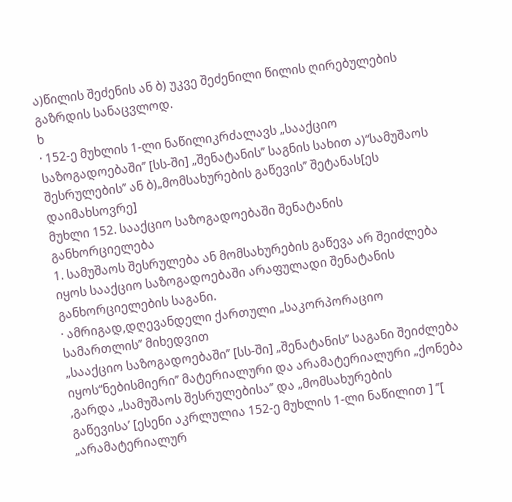ა)წილის შეძენის ან ბ) უკვე შეძენილი წილის ღირებულების გაზრდის სანაცვლოდ.
ხ
· 152-ე მუხლის 1-ლი ნაწილიკრძალავს „სააქციო საზოგადოებაში’’ [სს-ში] „შენატანის’’ საგნის სახით ა)“სამუშაოს შესრულების’’ ან ბ)„მომსახურების გაწევის’’ შეტანას[ეს დაიმახსოვრე]
მუხლი 152. სააქციო საზოგადოებაში შენატანის განხორციელება
1. სამუშაოს შესრულება ან მომსახურების გაწევა არ შეიძლება იყოს სააქციო საზოგადოებაში არაფულადი შენატანის განხორციელების საგანი.
· ამრიგად,დღევანდელი ქართული „საკორპორაციო სამართლის’’ მიხედვით
„სააქციო საზოგადოებაში’’ [სს-ში] „შენატანის’’ საგანი შეიძლება იყოს“ნებისმიერი’’ მატერიალური და არამატერიალური „ქონება
,გარდა „სამუშაოს შესრულებისა’’ და „მომსახურების
გაწევისა’ [ესენი აკრლულია 152-ე მუხლის 1-ლი ნაწილით ] ’’[ „არამატერიალურ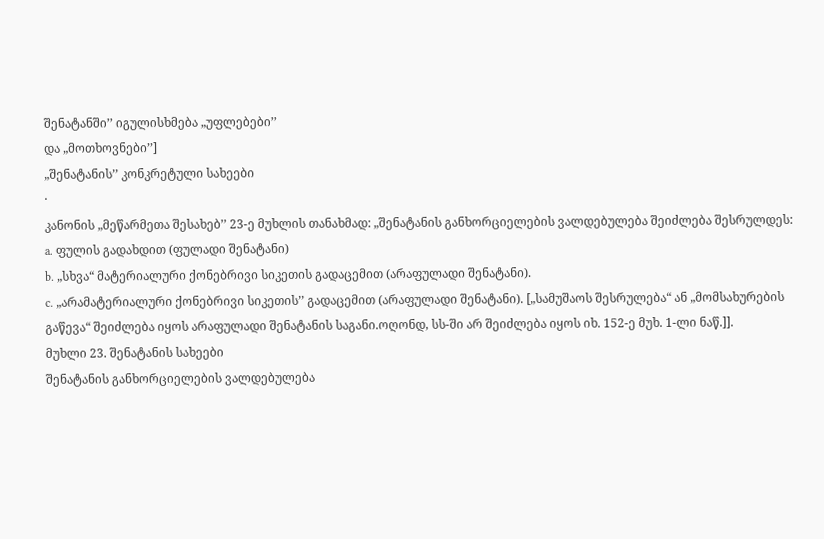შენატანში’’ იგულისხმება „უფლებები’’
და „მოთხოვნები’’]
„შენატანის’’ კონკრეტული სახეები
·
კანონის „მეწარმეთა შესახებ’’ 23-ე მუხლის თანახმად: „შენატანის განხორციელების ვალდებულება შეიძლება შესრულდეს:
a. ფულის გადახდით (ფულადი შენატანი)
b. „სხვა“ მატერიალური ქონებრივი სიკეთის გადაცემით (არაფულადი შენატანი).
c. „არამატერიალური ქონებრივი სიკეთის’’ გადაცემით (არაფულადი შენატანი). [„სამუშაოს შესრულება“ ან „მომსახურების გაწევა“ შეიძლება იყოს არაფულადი შენატანის საგანი.ოღონდ, სს-ში არ შეიძლება იყოს იხ. 152-ე მუხ. 1-ლი ნაწ.]].
მუხლი 23. შენატანის სახეები
შენატანის განხორციელების ვალდებულება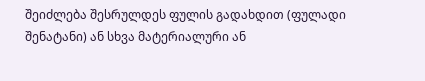შეიძლება შესრულდეს ფულის გადახდით (ფულადი შენატანი) ან სხვა მატერიალური ან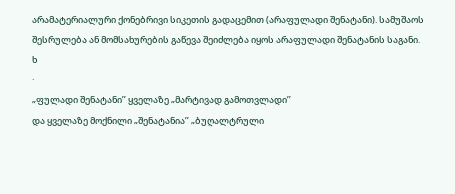არამატერიალური ქონებრივი სიკეთის გადაცემით (არაფულადი შენატანი). სამუშაოს შესრულება ან მომსახურების გაწევა შეიძლება იყოს არაფულადი შენატანის საგანი.
ხ
·
„ფულადი შენატანი’’ ყველაზე „მარტივად გამოთვლადი’’
და ყველაზე მოქნილი „შენატანია’’ „ბუღალტრული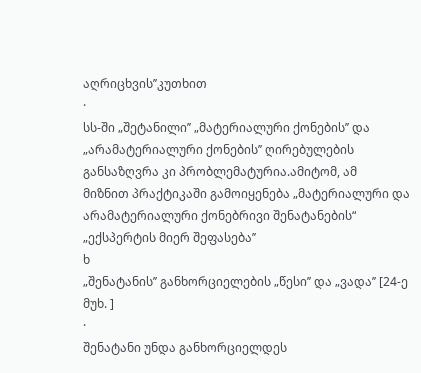აღრიცხვის’’კუთხით
·
სს-ში „შეტანილი’’ „მატერიალური ქონების’’ და „არამატერიალური ქონების’’ ღირებულების განსაზღვრა კი პრობლემატურია.ამიტომ, ამ
მიზნით პრაქტიკაში გამოიყენება „მატერიალური და არამატერიალური ქონებრივი შენატანების“ „ექსპერტის მიერ შეფასება’’
ხ
„შენატანის’’ განხორციელების „წესი’’ და „ვადა’’ [24-ე მუხ. ]
·
შენატანი უნდა განხორციელდეს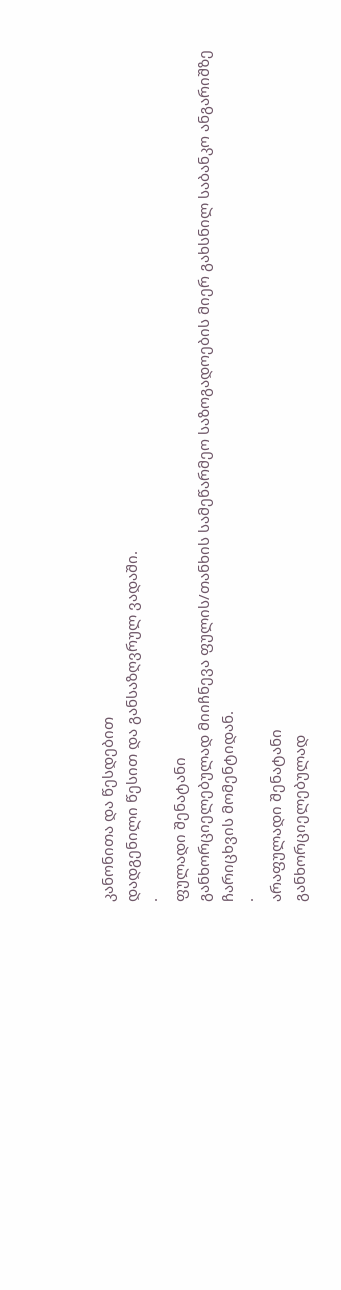კანონითა და წესდებით
დადგენილი წესით და განსაზღვრულ ვადაში.
·
ფულადი შენატანი
განხორციელებულად მიიჩნევა ფულის/თანხის სამეწარმეო საზოგადოების მიერ გახსნილ საბანკო ანგარიშზე ჩარიცხვის მომენტიდან.
·
არაფულადი შენატანი
განხორციელებულად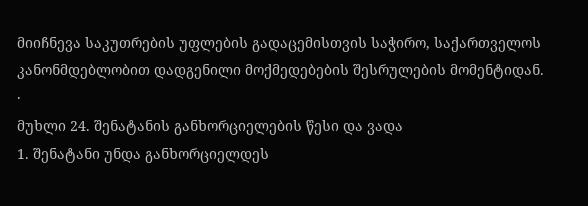მიიჩნევა საკუთრების უფლების გადაცემისთვის საჭირო, საქართველოს კანონმდებლობით დადგენილი მოქმედებების შესრულების მომენტიდან.
·
მუხლი 24. შენატანის განხორციელების წესი და ვადა
1. შენატანი უნდა განხორციელდეს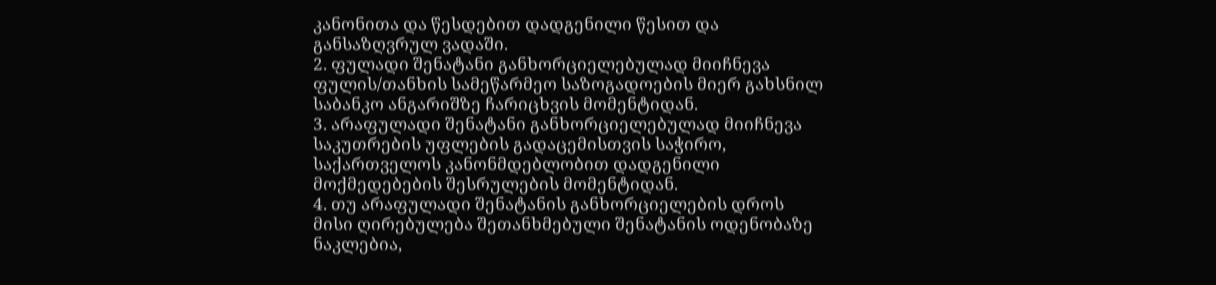კანონითა და წესდებით დადგენილი წესით და განსაზღვრულ ვადაში.
2. ფულადი შენატანი განხორციელებულად მიიჩნევა ფულის/თანხის სამეწარმეო საზოგადოების მიერ გახსნილ საბანკო ანგარიშზე ჩარიცხვის მომენტიდან.
3. არაფულადი შენატანი განხორციელებულად მიიჩნევა საკუთრების უფლების გადაცემისთვის საჭირო, საქართველოს კანონმდებლობით დადგენილი მოქმედებების შესრულების მომენტიდან.
4. თუ არაფულადი შენატანის განხორციელების დროს მისი ღირებულება შეთანხმებული შენატანის ოდენობაზე ნაკლებია,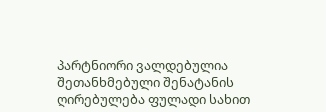პარტნიორი ვალდებულია შეთანხმებული შენატანის ღირებულება ფულადი სახით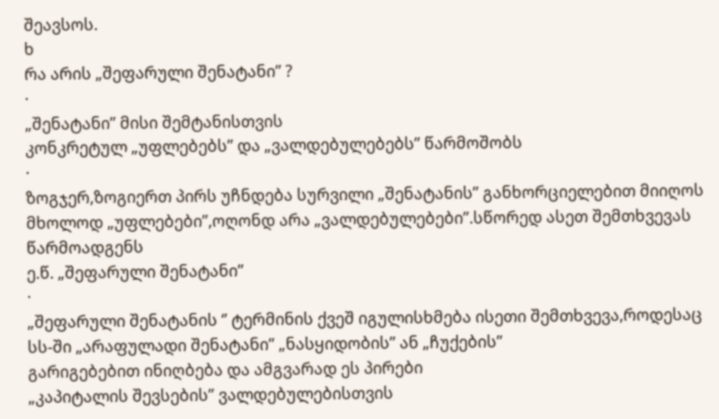შეავსოს.
ხ
რა არის „შეფარული შენატანი’’ ?
·
„შენატანი’’ მისი შემტანისთვის
კონკრეტულ „უფლებებს’’ და „ვალდებულებებს’’ წარმოშობს
·
ზოგჯერ,ზოგიერთ პირს უჩნდება სურვილი „შენატანის’’ განხორციელებით მიიღოს
მხოლოდ „უფლებები’’,ოღონდ არა „ვალდებულებები’’.სწორედ ასეთ შემთხვევას წარმოადგენს
ე.წ. „შეფარული შენატანი’’
·
„შეფარული შენატანის ‘’ ტერმინის ქვეშ იგულისხმება ისეთი შემთხვევა,როდესაც
სს-ში „არაფულადი შენატანი’’ „ნასყიდობის’’ ან „ჩუქების’’
გარიგებებით ინიღბება და ამგვარად ეს პირები
„კაპიტალის შევსების’’ ვალდებულებისთვის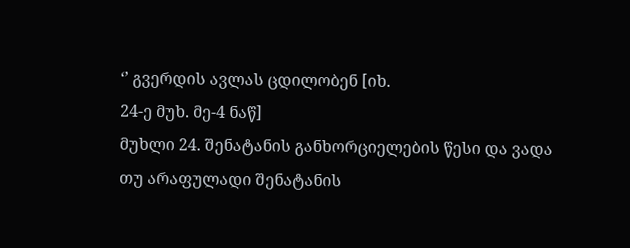‘’ გვერდის ავლას ცდილობენ [იხ.
24-ე მუხ. მე-4 ნაწ]
მუხლი 24. შენატანის განხორციელების წესი და ვადა
თუ არაფულადი შენატანის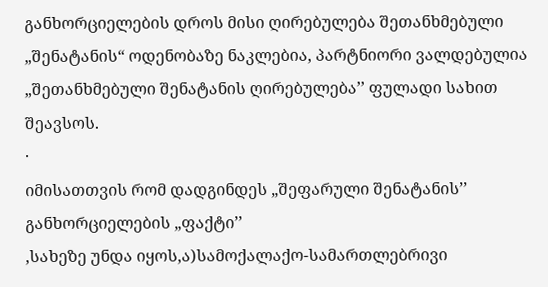განხორციელების დროს მისი ღირებულება შეთანხმებული „შენატანის“ ოდენობაზე ნაკლებია, პარტნიორი ვალდებულია „შეთანხმებული შენატანის ღირებულება’’ ფულადი სახით შეავსოს.
·
იმისათთვის რომ დადგინდეს „შეფარული შენატანის’’ განხორციელების „ფაქტი’’
,სახეზე უნდა იყოს,ა)სამოქალაქო-სამართლებრივი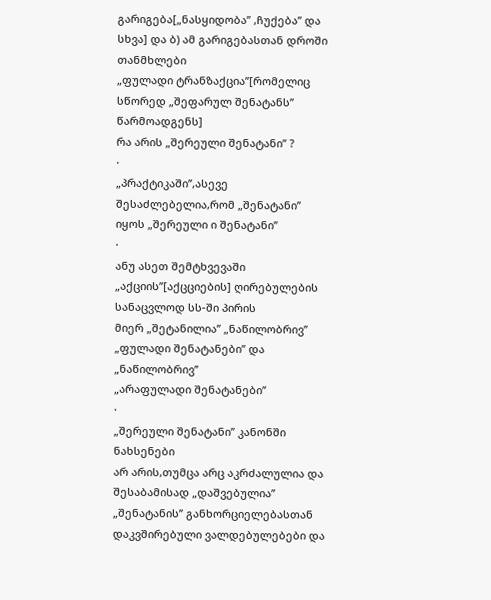გარიგება[„ნასყიდობა’’ ,ჩუქება’’ და
სხვა] და ბ) ამ გარიგებასთან დროში თანმხლები
„ფულადი ტრანზაქცია’’[რომელიც სწორედ „შეფარულ შენატანს’’
წარმოადგენს]
რა არის „შერეული შენატანი’’ ?
·
„პრაქტიკაში’’,ასევე შესაძლებელია,რომ „შენატანი’’ იყოს „შერეული ი შენატანი’’
·
ანუ ასეთ შემტხვევაში „აქციის’’[აქცციების] ღირებულების სანაცვლოდ სს-ში პირის
მიერ „შეტანილია’’ „ნაწილობრივ’’ „ფულადი შენატანები’’ და „ნაწილობრივ’’
„არაფულადი შენატანები’’
·
„შერეული შენატანი’’ კანონში ნახსენები
არ არის,თუმცა არც აკრძალულია და შესაბამისად „დაშვებულია’’
„შენატანის’’ განხორციელებასთან დაკვშირებული ვალდებულებები და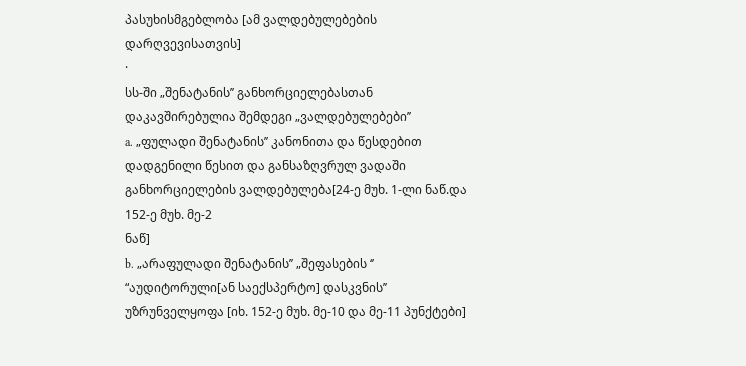პასუხისმგებლობა [ამ ვალდებულებების დარღვევისათვის]
·
სს-ში „შენატანის’’ განხორციელებასთან დაკავშირებულია შემდეგი „ვალდებულებები’’
a. „ფულადი შენატანის’’ კანონითა და წესდებით დადგენილი წესით და განსაზღვრულ ვადაში განხორციელების ვალდებულება[24-ე მუხ. 1-ლი ნაწ.და 152-ე მუხ. მე-2
ნაწ]
b. „არაფულადი შენატანის’’ „შეფასების ‘’ “აუდიტორული[ან საექსპერტო] დასკვნის’’ უზრუნველყოფა [იხ. 152-ე მუხ. მე-10 და მე-11 პუნქტები]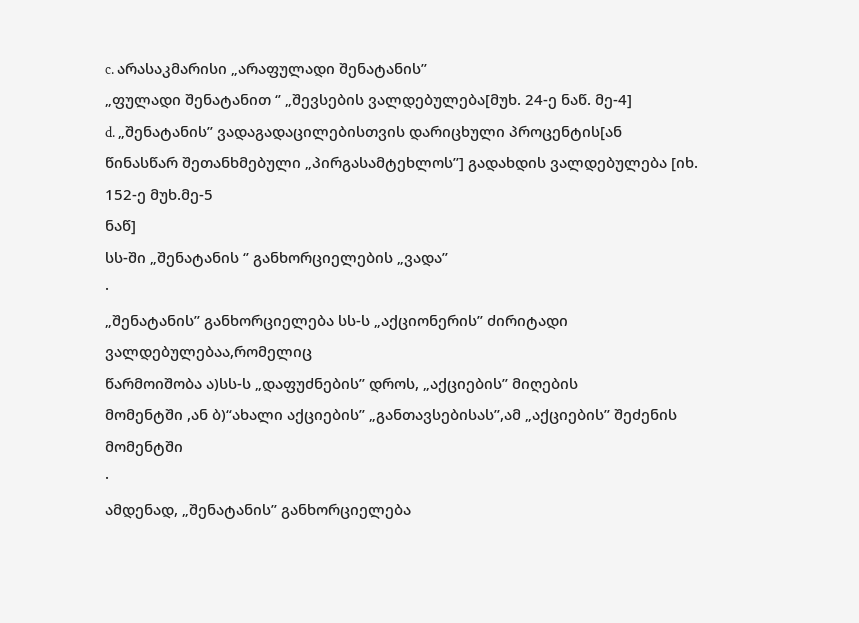c. არასაკმარისი „არაფულადი შენატანის’’
„ფულადი შენატანით ‘’ „შევსების ვალდებულება[მუხ. 24-ე ნაწ. მე-4]
d. „შენატანის’’ ვადაგადაცილებისთვის დარიცხული პროცენტის[ან
წინასწარ შეთანხმებული „პირგასამტეხლოს’’] გადახდის ვალდებულება [იხ. 152-ე მუხ.მე-5
ნაწ]
სს-ში „შენატანის ‘’ განხორციელების „ვადა’’
·
„შენატანის’’ განხორციელება სს-ს „აქციონერის’’ ძირიტადი ვალდებულებაა,რომელიც
წარმოიშობა ა)სს-ს „დაფუძნების’’ დროს, „აქციების’’ მიღების
მომენტში ,ან ბ)“ახალი აქციების’’ „განთავსებისას’’,ამ „აქციების’’ შეძენის
მომენტში
·
ამდენად, „შენატანის’’ განხორციელება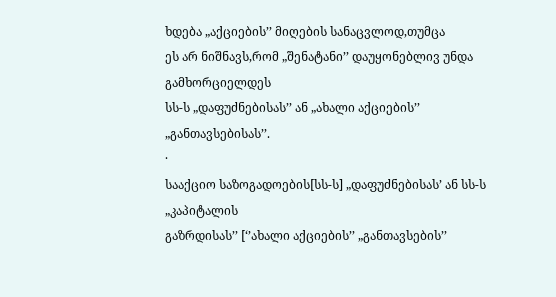ხდება „აქციების’’ მიღების სანაცვლოდ,თუმცა
ეს არ ნიშნავს,რომ „შენატანი’’ დაუყონებლივ უნდა გამხორციელდეს
სს-ს „დაფუძნებისას’’ ან „ახალი აქციების’’
„განთავსებისას’’.
·
სააქციო საზოგადოების[სს-ს] „დაფუძნებისას’ ან სს-ს „კაპიტალის
გაზრდისას’’ [‘’ახალი აქციების’’ „განთავსების’’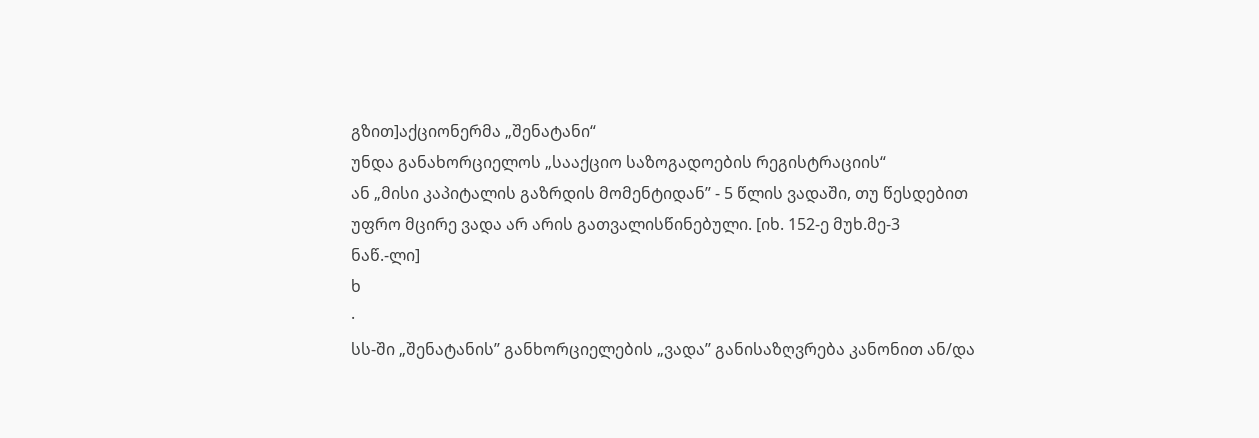გზით]აქციონერმა „შენატანი“
უნდა განახორციელოს „სააქციო საზოგადოების რეგისტრაციის“
ან „მისი კაპიტალის გაზრდის მომენტიდან’’ - 5 წლის ვადაში, თუ წესდებით
უფრო მცირე ვადა არ არის გათვალისწინებული. [იხ. 152-ე მუხ.მე-3
ნაწ.-ლი]
ხ
·
სს-ში „შენატანის’’ განხორციელების „ვადა’’ განისაზღვრება კანონით ან/და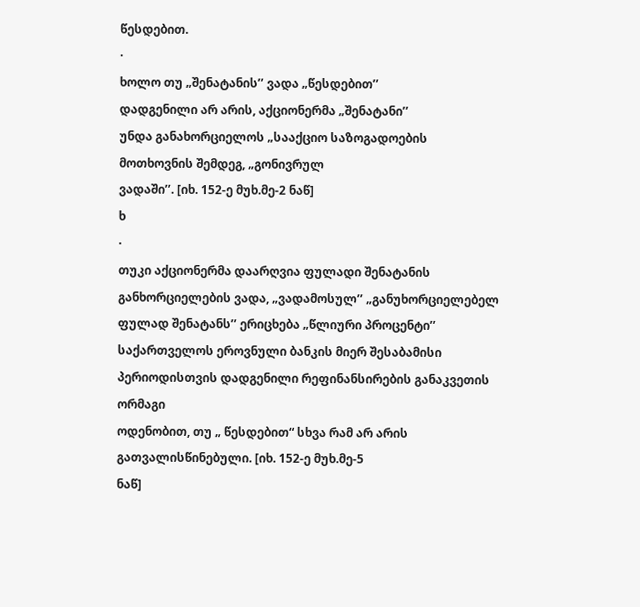წესდებით.
·
ხოლო თუ „შენატანის’’ ვადა „წესდებით’’
დადგენილი არ არის, აქციონერმა „შენატანი’’
უნდა განახორციელოს „სააქციო საზოგადოების
მოთხოვნის შემდეგ, „გონივრულ
ვადაში’’. [იხ. 152-ე მუხ.მე-2 ნაწ]
ხ
·
თუკი აქციონერმა დაარღვია ფულადი შენატანის
განხორციელების ვადა, „ვადამოსულ’’ „განუხორციელებელ ფულად შენატანს’’ ერიცხება „წლიური პროცენტი’’ საქართველოს ეროვნული ბანკის მიერ შესაბამისი პერიოდისთვის დადგენილი რეფინანსირების განაკვეთის ორმაგი
ოდენობით, თუ „ წესდებით“ სხვა რამ არ არის გათვალისწინებული. [იხ. 152-ე მუხ.მე-5
ნაწ]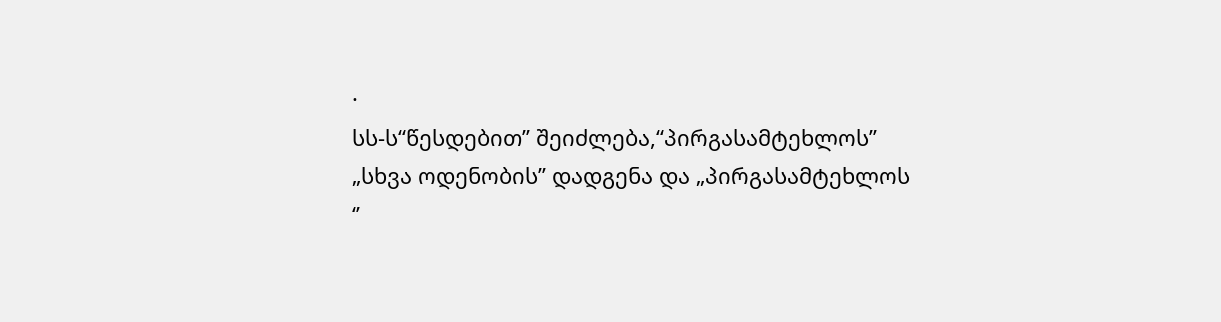·
სს-ს“წესდებით’’ შეიძლება,“პირგასამტეხლოს’’
„სხვა ოდენობის’’ დადგენა და „პირგასამტეხლოს
‘’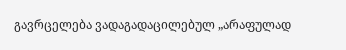გავრცელება ვადაგადაცილებულ „არაფულად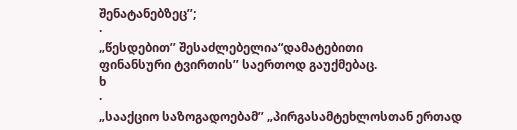შენატანებზეც’’;
·
„წესდებით’’ შესაძლებელია“დამატებითი
ფინანსური ტვირთის’’ საერთოდ გაუქმებაც.
ხ
·
„სააქციო საზოგადოებამ’’ „პირგასამტეხლოსთან ერთად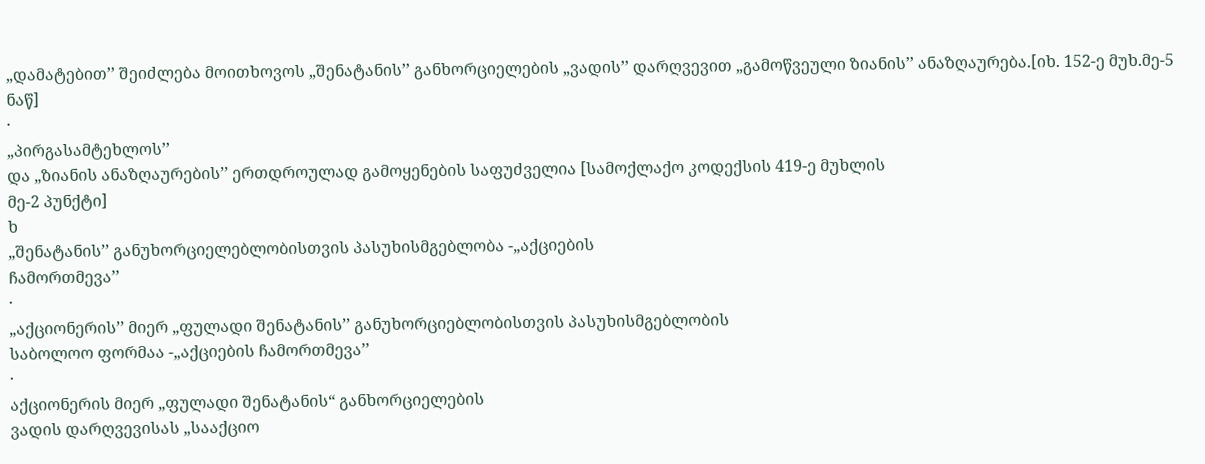„დამატებით’’ შეიძლება მოითხოვოს „შენატანის’’ განხორციელების „ვადის’’ დარღვევით „გამოწვეული ზიანის’’ ანაზღაურება.[იხ. 152-ე მუხ.მე-5
ნაწ]
·
„პირგასამტეხლოს’’
და „ზიანის ანაზღაურების’’ ერთდროულად გამოყენების საფუძველია [სამოქლაქო კოდექსის 419-ე მუხლის
მე-2 პუნქტი]
ხ
„შენატანის’’ განუხორციელებლობისთვის პასუხისმგებლობა -„აქციების
ჩამორთმევა’’
·
„აქციონერის’’ მიერ „ფულადი შენატანის’’ განუხორციებლობისთვის პასუხისმგებლობის
საბოლოო ფორმაა -„აქციების ჩამორთმევა’’
·
აქციონერის მიერ „ფულადი შენატანის“ განხორციელების
ვადის დარღვევისას „სააქციო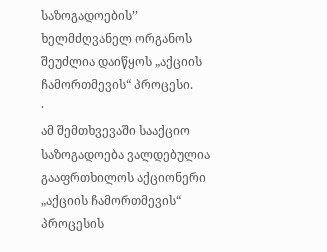საზოგადოების’’
ხელმძღვანელ ორგანოს შეუძლია დაიწყოს „აქციის
ჩამორთმევის“ პროცესი.
·
ამ შემთხვევაში სააქციო საზოგადოება ვალდებულია გააფრთხილოს აქციონერი
„აქციის ჩამორთმევის“ პროცესის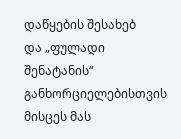დაწყების შესახებ
და „ფულადი შენატანის“ განხორციელებისთვის მისცეს მას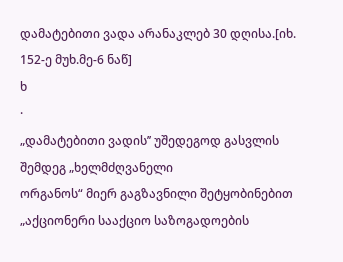დამატებითი ვადა არანაკლებ 30 დღისა.[იხ. 152-ე მუხ.მე-6 ნაწ]
ხ
·
„დამატებითი ვადის’’ უშედეგოდ გასვლის შემდეგ „ხელმძღვანელი
ორგანოს“ მიერ გაგზავნილი შეტყობინებით „აქციონერი სააქციო საზოგადოების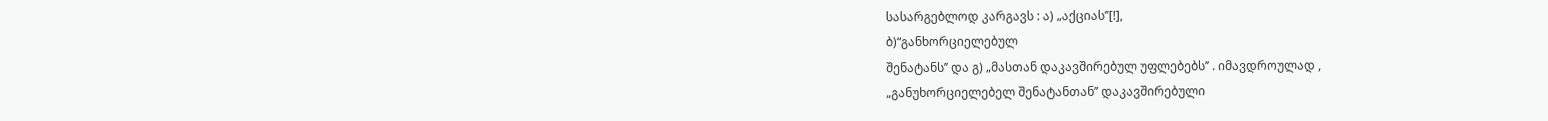სასარგებლოდ კარგავს : ა) „აქციას’’[!],
ბ)“განხორციელებულ
შენატანს’’ და გ) „მასთან დაკავშირებულ უფლებებს’’ . იმავდროულად ,
„განუხორციელებელ შენატანთან’’ დაკავშირებული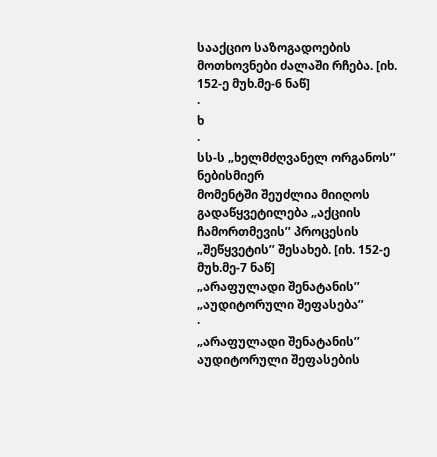სააქციო საზოგადოების მოთხოვნები ძალაში რჩება. [იხ. 152-ე მუხ.მე-6 ნაწ]
·
ხ
·
სს-ს „ხელმძღვანელ ორგანოს’’ ნებისმიერ
მომენტში შეუძლია მიიღოს გადაწყვეტილება „აქციის
ჩამორთმევის’’ პროცესის „შეწყვეტის’’ შესახებ. [იხ. 152-ე მუხ.მე-7 ნაწ]
„არაფულადი შენატანის’’ „აუდიტორული შეფასება’’
·
„არაფულადი შენატანის’’ აუდიტორული შეფასების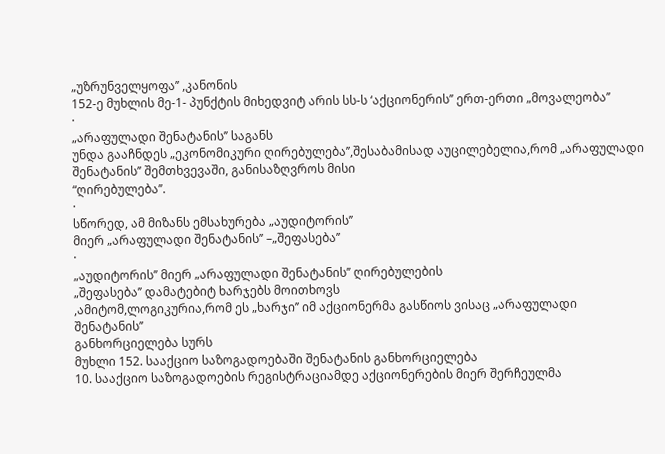„უზრუნველყოფა’’ ,კანონის
152-ე მუხლის მე-1- პუნქტის მიხედვიტ არის სს-ს ‘აქციონერის’’ ერთ-ერთი „მოვალეობა’’
·
„არაფულადი შენატანის’’ საგანს
უნდა გააჩნდეს „ეკონომიკური ღირებულება’’,შესაბამისად აუცილებელია,რომ „არაფულადი
შენატანის’’ შემთხვევაში, განისაზღვროს მისი
“ღირებულება’’.
·
სწორედ, ამ მიზანს ემსახურება „აუდიტორის’’
მიერ „არაფულადი შენატანის’’ –„შეფასება’’
·
„აუდიტორის’’ მიერ „არაფულადი შენატანის’’ ღირებულების
„შეფასება’’ დამატებიტ ხარჯებს მოითხოვს
,ამიტომ,ლოგიკურია,რომ ეს „ხარჯი’’ იმ აქციონერმა გასწიოს ვისაც „არაფულადი შენატანის’’
განხორციელება სურს
მუხლი 152. სააქციო საზოგადოებაში შენატანის განხორციელება
10. სააქციო საზოგადოების რეგისტრაციამდე აქციონერების მიერ შერჩეულმა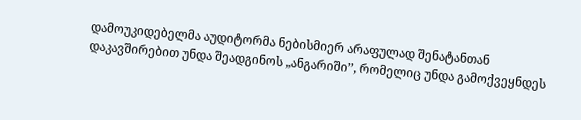დამოუკიდებელმა აუდიტორმა ნებისმიერ არაფულად შენატანთან დაკავშირებით უნდა შეადგინოს „ანგარიში’’, რომელიც უნდა გამოქვეყნდეს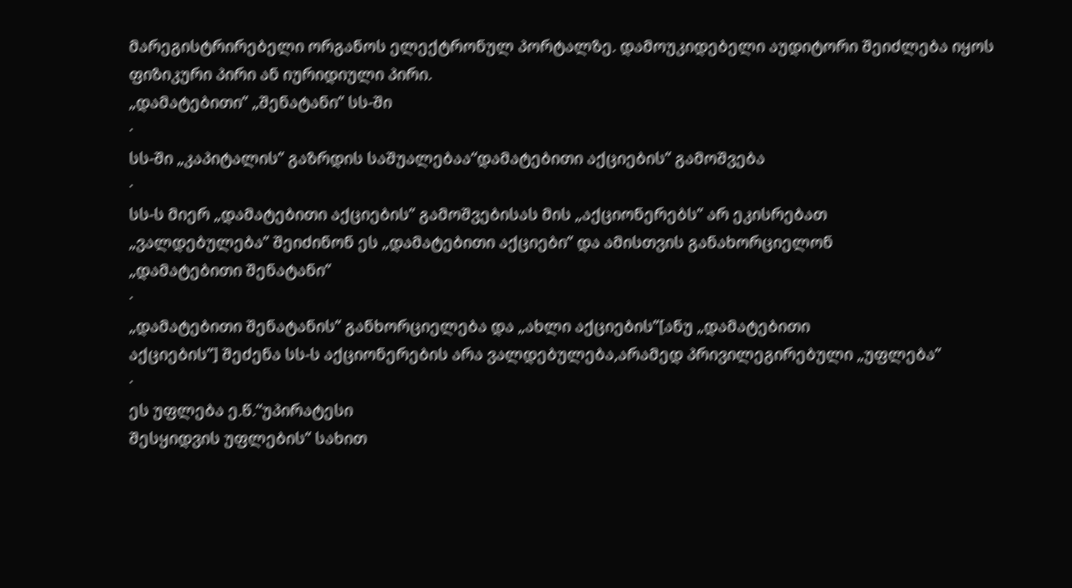მარეგისტრირებელი ორგანოს ელექტრონულ პორტალზე. დამოუკიდებელი აუდიტორი შეიძლება იყოს ფიზიკური პირი ან იურიდიული პირი.
„დამატებითი’’ „შენატანი’’ სს-ში
·
სს-ში „კაპიტალის’’ გაზრდის საშუალებაა“დამატებითი აქციების’’ გამოშვება
·
სს-ს მიერ „დამატებითი აქციების’’ გამოშვებისას მის „აქციონერებს’’ არ ეკისრებათ
„ვალდებულება’’ შეიძინონ ეს „დამატებითი აქციები’’ და ამისთვის განახორციელონ
„დამატებითი შენატანი’’
·
„დამატებითი შენატანის’’ განხორციელება და „ახლი აქციების’’[ანუ „დამატებითი
აქციების’’] შეძენა სს-ს აქციონერების არა ვალდებულება,არამედ პრივილეგირებული „უფლება’’
·
ეს უფლება ე.წ.“უპირატესი
შესყიდვის უფლების’’ სახით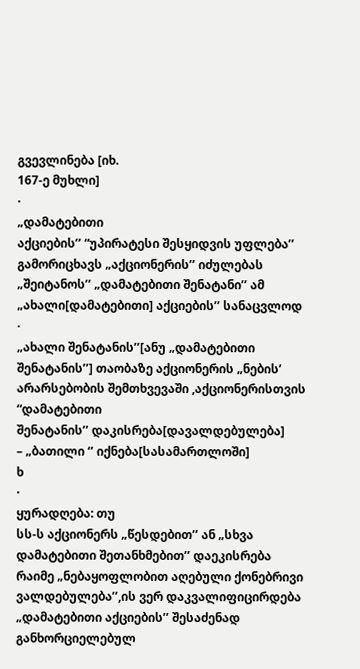გვევლინება [იხ.
167-ე მუხლი]
·
„დამატებითი
აქციების’’ “უპირატესი შესყიდვის უფლება’’ გამორიცხავს „აქციონერის’’ იძულებას „შეიტანოს’’ „დამატებითი შენატანი’’ ამ „ახალი[დამატებითი] აქციების’’ სანაცვლოდ
·
„ახალი შენატანის’’[ანუ „დამატებითი
შენატანის’’] თაობაზე აქციონერის „ნების’ არარსებობის შემთხვევაში ,აქციონერისთვის “დამატებითი
შენატანის’’ დაკისრება[დავალდებულება]
– „ბათილი ‘’ იქნება[სასამართლოში]
ხ
·
ყურადღება: თუ
სს-ს აქციონერს „წესდებით’’ ან „სხვა დამატებითი შეთანხმებით’’ დაეკისრება
რაიმე „ნებაყოფლობით აღებული ქონებრივი ვალდებულება’’,ის ვერ დაკვალიფიცირდება „დამატებითი აქციების’’ შესაძენად განხორციელებულ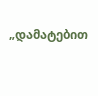„დამატებით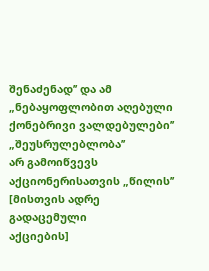შენაძენად’’ და ამ „ნებაყოფლობით აღებული ქონებრივი ვალდებულები’’ „შეუსრულებლობა’’
არ გამოიწვევს აქციონერისათვის „წილის’’ [მისთვის ადრე გადაცემული
აქციების]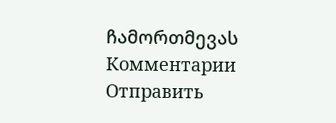ჩამორთმევას
Комментарии
Отправить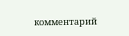комментарий